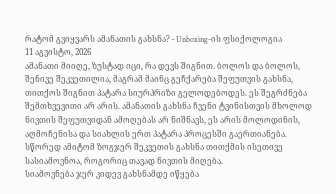რატომ გვიყვარს ამანათის გახსნა? - Unboxing-ის ფსიქოლოგია
11 აგვისტო, 2026
ამანათი მიიღე, ზუსტად იცი, რა დევს შიგნით. ბოლოს და ბოლოს, შენივე შეკვეთილია, მაგრამ მაინც გეჩქარება შეფუთვის გახსნა, თითქოს შიგნით პატარა სიურპრიზი გელოდებოდეს. ეს შეგრძნება შემთხვევითი არ არის. ამანათის გახსნა ჩვენი ტვინისთვის მხოლოდ ნივთის შეფუთვიდან ამოღებას არ ნიშნავს, ეს არის მოლოდინის, აღმოჩენისა და სიახლის ერთ პატარა პროცესში გაერთიანება. სწორედ ამიტომ ზოგჯერ შეკვეთის გახსნა თითქმის ისეთივე სასიამოვნოა, როგორიც თავად ნივთის მიღება.
სიამოვნება ჯერ კიდევ გახსნამდე იწყება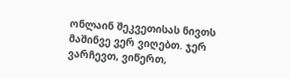ონლაინ შეკვეთისას ნივთს მაშინვე ვერ ვიღებთ. ჯერ ვარჩევთ, ვიწერთ,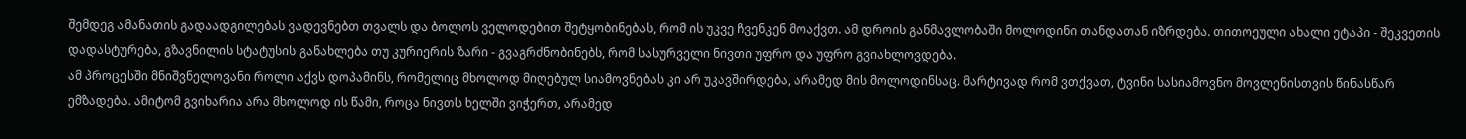შემდეგ ამანათის გადაადგილებას ვადევნებთ თვალს და ბოლოს ველოდებით შეტყობინებას, რომ ის უკვე ჩვენკენ მოაქვთ. ამ დროის განმავლობაში მოლოდინი თანდათან იზრდება. თითოეული ახალი ეტაპი - შეკვეთის დადასტურება, გზავნილის სტატუსის განახლება თუ კურიერის ზარი - გვაგრძნობინებს, რომ სასურველი ნივთი უფრო და უფრო გვიახლოვდება.
ამ პროცესში მნიშვნელოვანი როლი აქვს დოპამინს, რომელიც მხოლოდ მიღებულ სიამოვნებას კი არ უკავშირდება, არამედ მის მოლოდინსაც. მარტივად რომ ვთქვათ, ტვინი სასიამოვნო მოვლენისთვის წინასწარ ემზადება. ამიტომ გვიხარია არა მხოლოდ ის წამი, როცა ნივთს ხელში ვიჭერთ, არამედ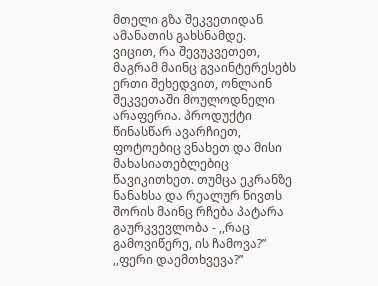მთელი გზა შეკვეთიდან ამანათის გახსნამდე.
ვიცით, რა შევუკვეთეთ, მაგრამ მაინც გვაინტერესებს
ერთი შეხედვით, ონლაინ შეკვეთაში მოულოდნელი არაფერია. პროდუქტი წინასწარ ავარჩიეთ, ფოტოებიც ვნახეთ და მისი მახასიათებლებიც წავიკითხეთ. თუმცა ეკრანზე ნანახსა და რეალურ ნივთს შორის მაინც რჩება პატარა გაურკვევლობა - ,,რაც გამოვიწერე, ის ჩამოვა?” ,,ფერი დაემთხვევა?”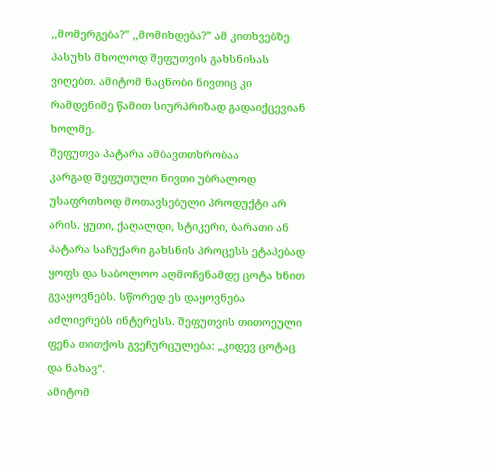,,მომერგება?” ,,მომიხდება?” ამ კითხვებზე პასუხს მხოლოდ შეფუთვის გახსნისას ვიღებთ. ამიტომ ნაცნობი ნივთიც კი რამდენიმე წამით სიურპრიზად გადაიქცევიან ხოლმე.
შეფუთვა პატარა ამბავთთხრობაა
კარგად შეფუთული ნივთი უბრალოდ უსაფრთხოდ მოთავსებული პროდუქტი არ არის. ყუთი, ქაღალდი, სტიკერი, ბარათი ან პატარა საჩუქარი გახსნის პროცესს ეტაპებად ყოფს და საბოლოო აღმოჩენამდე ცოტა ხნით გვაყოვნებს. სწორედ ეს დაყოვნება აძლიერებს ინტერესს. შეფუთვის თითოეული ფენა თითქოს გვეჩურცულება: „კიდევ ცოტაც და ნახავ“.
ამიტომ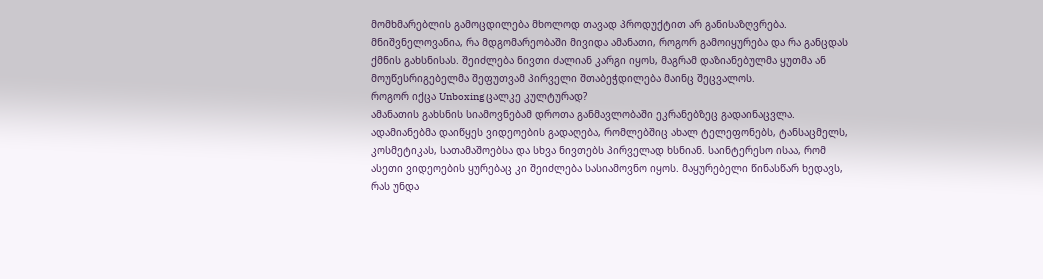მომხმარებლის გამოცდილება მხოლოდ თავად პროდუქტით არ განისაზღვრება. მნიშვნელოვანია, რა მდგომარეობაში მივიდა ამანათი, როგორ გამოიყურება და რა განცდას ქმნის გახსნისას. შეიძლება ნივთი ძალიან კარგი იყოს, მაგრამ დაზიანებულმა ყუთმა ან მოუწესრიგებელმა შეფუთვამ პირველი შთაბეჭდილება მაინც შეცვალოს.
როგორ იქცა Unboxing ცალკე კულტურად?
ამანათის გახსნის სიამოვნებამ დროთა განმავლობაში ეკრანებზეც გადაინაცვლა. ადამიანებმა დაიწყეს ვიდეოების გადაღება, რომლებშიც ახალ ტელეფონებს, ტანსაცმელს, კოსმეტიკას, სათამაშოებსა და სხვა ნივთებს პირველად ხსნიან. საინტერესო ისაა, რომ ასეთი ვიდეოების ყურებაც კი შეიძლება სასიამოვნო იყოს. მაყურებელი წინასწარ ხედავს, რას უნდა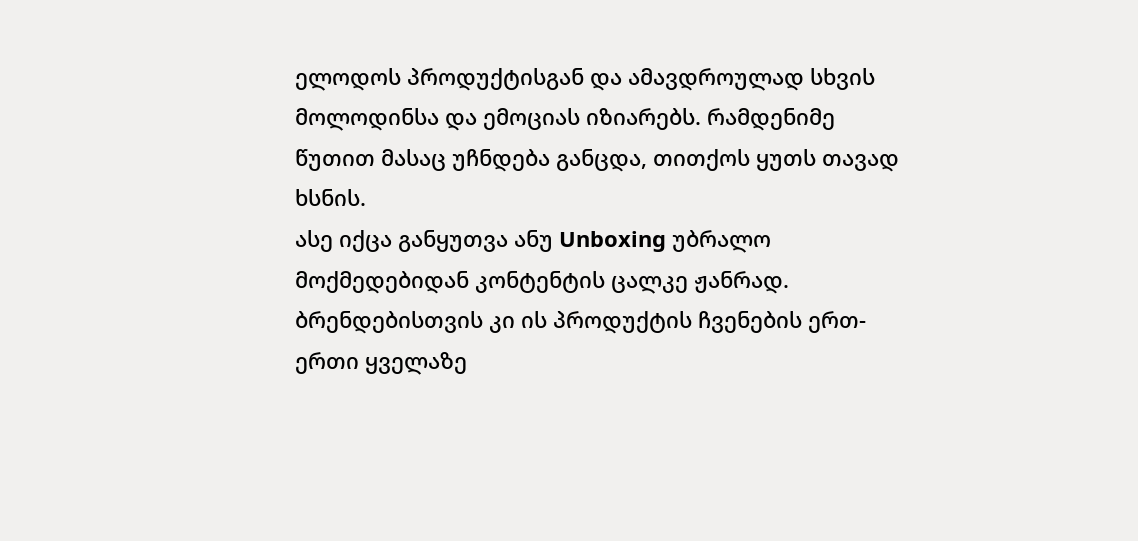ელოდოს პროდუქტისგან და ამავდროულად სხვის მოლოდინსა და ემოციას იზიარებს. რამდენიმე წუთით მასაც უჩნდება განცდა, თითქოს ყუთს თავად ხსნის.
ასე იქცა განყუთვა ანუ Unboxing უბრალო მოქმედებიდან კონტენტის ცალკე ჟანრად. ბრენდებისთვის კი ის პროდუქტის ჩვენების ერთ-ერთი ყველაზე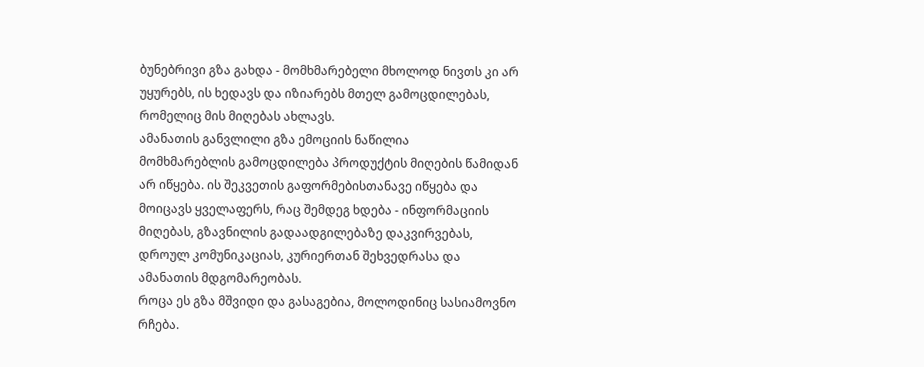ბუნებრივი გზა გახდა - მომხმარებელი მხოლოდ ნივთს კი არ უყურებს, ის ხედავს და იზიარებს მთელ გამოცდილებას, რომელიც მის მიღებას ახლავს.
ამანათის განვლილი გზა ემოციის ნაწილია
მომხმარებლის გამოცდილება პროდუქტის მიღების წამიდან არ იწყება. ის შეკვეთის გაფორმებისთანავე იწყება და მოიცავს ყველაფერს, რაც შემდეგ ხდება - ინფორმაციის მიღებას, გზავნილის გადაადგილებაზე დაკვირვებას, დროულ კომუნიკაციას, კურიერთან შეხვედრასა და ამანათის მდგომარეობას.
როცა ეს გზა მშვიდი და გასაგებია, მოლოდინიც სასიამოვნო რჩება.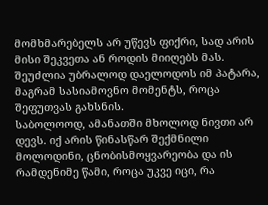მომხმარებელს არ უწევს ფიქრი, სად არის მისი შეკვეთა ან როდის მიიღებს მას. შეუძლია უბრალოდ დაელოდოს იმ პატარა, მაგრამ სასიამოვნო მომენტს, როცა შეფუთვას გახსნის.
საბოლოოდ, ამანათში მხოლოდ ნივთი არ დევს. იქ არის წინასწარ შექმნილი მოლოდინი, ცნობისმოყვარეობა და ის რამდენიმე წამი, როცა უკვე იცი, რა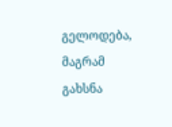გელოდება, მაგრამ გახსნა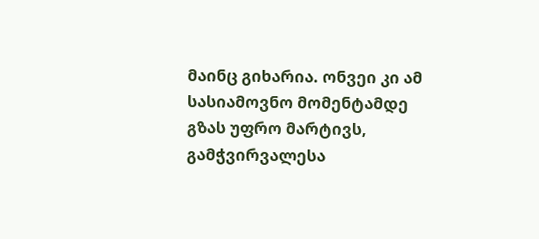მაინც გიხარია. ონვეი კი ამ სასიამოვნო მომენტამდე გზას უფრო მარტივს, გამჭვირვალესა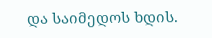და საიმედოს ხდის.